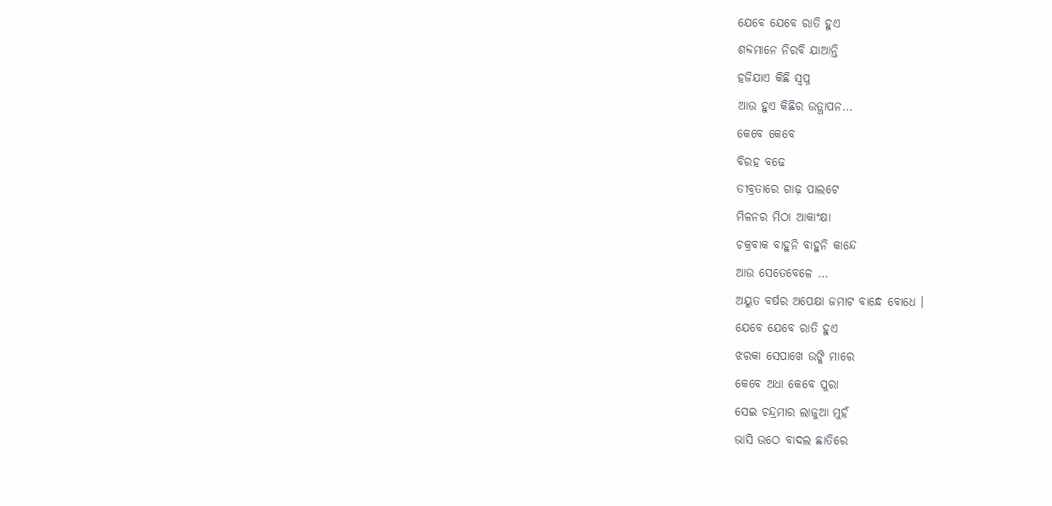ଯେବେ ଯେବେ ରାତି ହୁଏ
ଶବ୍ଦମାନେ ନିରବି ଯାଆନ୍ତି
ହଜିଯାଏ କିଛି ସ୍ବପ୍ନ
ଆଉ ହୁଏ କିଛିର ଉତ୍ଥାପନ…
କେବେ କେବେ
ବିରହ ବଢେ
ତୀବ୍ରତାରେ ଗାଢ଼ ପାଲଟେ
ମିଳନର ମିଠା ଆକାଂକ୍ଷା
ଚକ୍ରବାକ ବାହୁନି ବାହୁନି କାନ୍ଦେ
ଆଉ ସେତେବେଳେ …
ଅୟୁତ ବର୍ଷର ଅପେକ୍ଷା ଜମାଟ ବାନ୍ଧେ ବୋଧେ ।
ଯେବେ ଯେବେ ରାତି ହୁଏ
ଝରକା ସେପାଖେ ଉଙ୍କି ମାରେ
କେବେ ଅଧା କେବେ ପୁରା
ସେଇ ଚନ୍ଦ୍ରମାର ଲାଜୁଆ ମୁହଁ
ଭାସି ଉଠେ ବାଦଲ ଛାତିରେ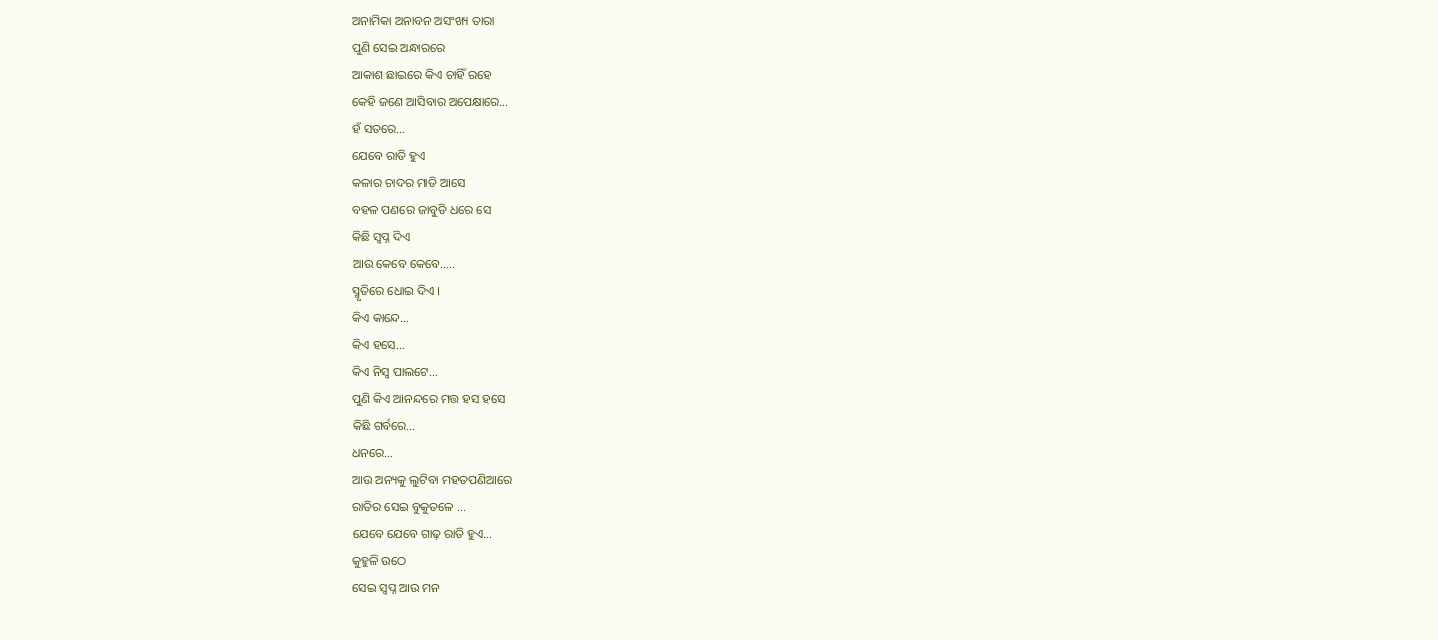ଅନାମିକା ଅନାବନ ଅସଂଖ୍ୟ ତାରା
ପୁଣି ସେଇ ଅନ୍ଧାରରେ
ଆକାଶ ଛାଇରେ କିଏ ଚାହିଁ ରହେ
କେହି ଜଣେ ଆସିବାର ଅପେକ୍ଷାରେ…
ହଁ ସତରେ…
ଯେବେ ରାତି ହୁଏ
କଳାର ଚାଦର ମାଡି ଆସେ
ବହଳ ପଣରେ ଜାବୁଡି ଧରେ ସେ
କିଛି ସ୍ବପ୍ନ ଦିଏ
ଆଉ କେବେ କେବେ…..
ସ୍ମୃତିରେ ଧୋଇ ଦିଏ ।
କିଏ କାନ୍ଦେ…
କିଏ ହସେ…
କିଏ ନିସ୍ବ ପାଲଟେ…
ପୁଣି କିଏ ଆନନ୍ଦରେ ମତ୍ତ ହସ ହସେ
କିଛି ଗର୍ବରେ…
ଧନରେ…
ଆଉ ଅନ୍ୟକୁ ଲୁଟିବା ମହତପଣିଆରେ
ରାତିର ସେଇ ବୁକୁତଳେ …
ଯେବେ ଯେବେ ଗାଢ଼ ରାତି ହୁଏ…
କୁହୁଳି ଉଠେ
ସେଇ ସ୍ବପ୍ନ ଆଉ ମନ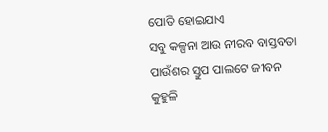ପୋତି ହୋଇଯାଏ
ସବୁ କଳ୍ପନା ଆଉ ନୀରବ ବାସ୍ତବତା
ପାଉଁଶର ସ୍ତୁପ ପାଲଟେ ଜୀବନ
କୁହୁଳି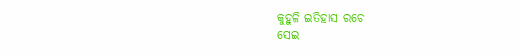କୁହୁଳି ଇତିହାସ ରଚେ
ସେଇ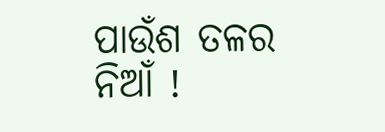ପାଉଁଶ ତଳର ନିଆଁ !